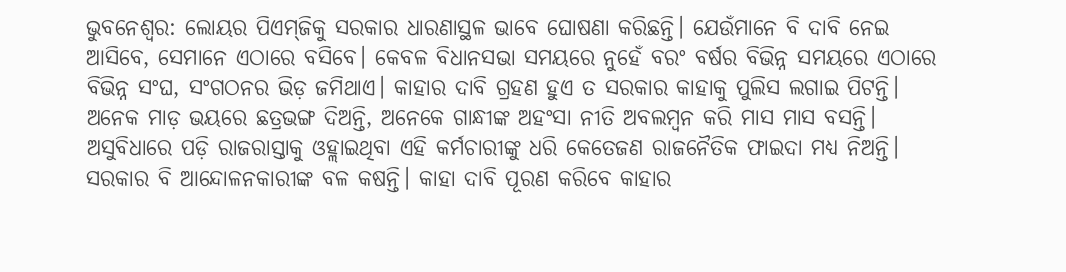ଭୁବନେଶ୍ୱର: ଲୋୟର ପିଏମ୍‌ଜିକୁ ସରକାର ଧାରଣାସ୍ଥଳ ଭାବେ ଘୋଷଣା କରିଛନ୍ତି। ଯେଉଁମାନେ ବି ଦାବି ନେଇ ଆସିବେ, ସେମାନେ ଏଠାରେ ବସିବେ। କେବଳ ବିଧାନସଭା ସମୟରେ ନୁହେଁ ବରଂ ବର୍ଷର ବିଭିନ୍ନ ସମୟରେ ଏଠାରେ ବିଭିନ୍ନ ସଂଘ, ସଂଗଠନର ଭିଡ଼ ଜମିଥାଏ। କାହାର ଦାବି ଗ୍ରହଣ ହୁଏ ତ ସରକାର କାହାକୁ ପୁଲିସ ଲଗାଇ ପିଟନ୍ତି। ଅନେକ ମାଡ଼ ଭୟରେ ଛତ୍ରଭଙ୍ଗ ଦିଅନ୍ତି, ଅନେକେ ଗାନ୍ଧୀଙ୍କ ଅହଂସା ନୀତି ଅବଲମ୍ବନ କରି ମାସ ମାସ ବସନ୍ତି। ଅସୁବିଧାରେ ପଡ଼ି ରାଜରାସ୍ତାକୁ ଓହ୍ଲାଇଥିବା ଏହି କର୍ମଚାରୀଙ୍କୁ ଧରି କେତେଜଣ ରାଜନୈତିକ ଫାଇଦା ମଧ୍ୟ ନିଅନ୍ତି। ସରକାର ବି ଆନ୍ଦୋଳନକାରୀଙ୍କ ବଳ କଷନ୍ତି। କାହା ଦାବି ପୂରଣ କରିବେ କାହାର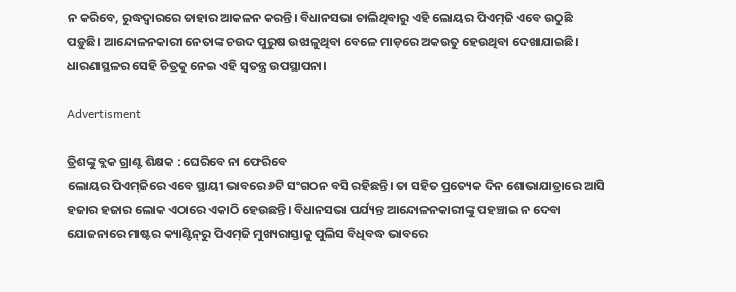ନ କରିବେ, ରୁଦ୍ଧଦ୍ୱାରରେ ତାହାର ଆକଳନ କରନ୍ତି। ବିଧାନସଭା ଚାଲିଥିବାରୁ ଏହି ଲୋୟର ପିଏମ୍‌ଜି ଏବେ ଉଠୁଛି ପଡ଼ୁଛି। ଆନ୍ଦୋଳନକାରୀ ନେତାଙ୍କ ଚଉଦ ପୁରୁଷ ଉଝାଳୁଥିବା ବେଳେ ମାଡ଼ରେ ଅକଉତୁ ହେଉଥିବା ଦେଖାଯାଇଛି। ଧାରଣାସ୍ଥଳର ସେହି ଚିତ୍ରକୁ ନେଇ ଏହି ସ୍ୱତନ୍ତ୍ର ଉପସ୍ଥାପନା।

Advertisment

ତ୍ରିଶଙ୍କୁ ବ୍ଲକ ଗ୍ରାଣ୍ଟ ଶିକ୍ଷକ : ଘେରିବେ ନା ଫେରିବେ
ଲୋୟର ପିଏମ୍‌ଜିରେ ଏବେ ସ୍ଥାୟୀ ଭାବରେ ୬ଟି ସଂଗଠନ ବସି ରହିଛନ୍ତି। ତା ସହିତ ପ୍ରତ୍ୟେକ ଦିନ ଶୋଭାଯାତ୍ରାରେ ଆସି ହଜାର ହଜାର ଲୋକ ଏଠାରେ ଏକାଠି ହେଉଛନ୍ତି। ବିଧାନସଭା ପର୍ଯ୍ୟନ୍ତ ଆନ୍ଦୋଳନକାରୀଙ୍କୁ ପହଞ୍ଚାଇ ନ ଦେବା ଯୋଜନାରେ ମାଷ୍ଟର କ୍ୟାଣ୍ଟିନ୍‌ରୁ ପିଏମ୍‌ଜି ମୁଖ୍ୟରାସ୍ତାକୁ ପୁଲିସ ବିଧିବଦ୍ଧ ଭାବରେ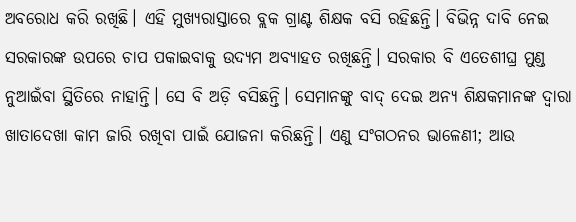ଅବରୋଧ କରି ରଖିଛି। ଏହି ମୁଖ୍ୟରାସ୍ତାରେ ବ୍ଲକ ଗ୍ରାଣ୍ଟ ଶିକ୍ଷକ ବସି ରହିଛନ୍ତି। ବିଭିନ୍ନ ଦାବି ନେଇ ସରକାରଙ୍କ ଉପରେ ଚାପ ପକାଇବାକୁ ଉଦ୍ୟମ ଅବ୍ୟାହତ ରଖିଛନ୍ତି। ସରକାର ବି ଏତେଶୀଘ୍ର ମୁଣ୍ଡ ନୁଆଇଁବା ସ୍ଥିତିରେ ନାହାନ୍ତି। ସେ ବି ଅଡ଼ି ବସିଛନ୍ତି। ସେମାନଙ୍କୁ ବାଦ୍‌ ଦେଇ ଅନ୍ୟ ଶିକ୍ଷକମାନଙ୍କ ଦ୍ୱାରା ଖାତାଦେଖା କାମ ଜାରି ରଖିବା ପାଇଁ ଯୋଜନା କରିଛନ୍ତି। ଏଣୁ ସଂଗଠନର ଭାଳେଣୀ; ଆଉ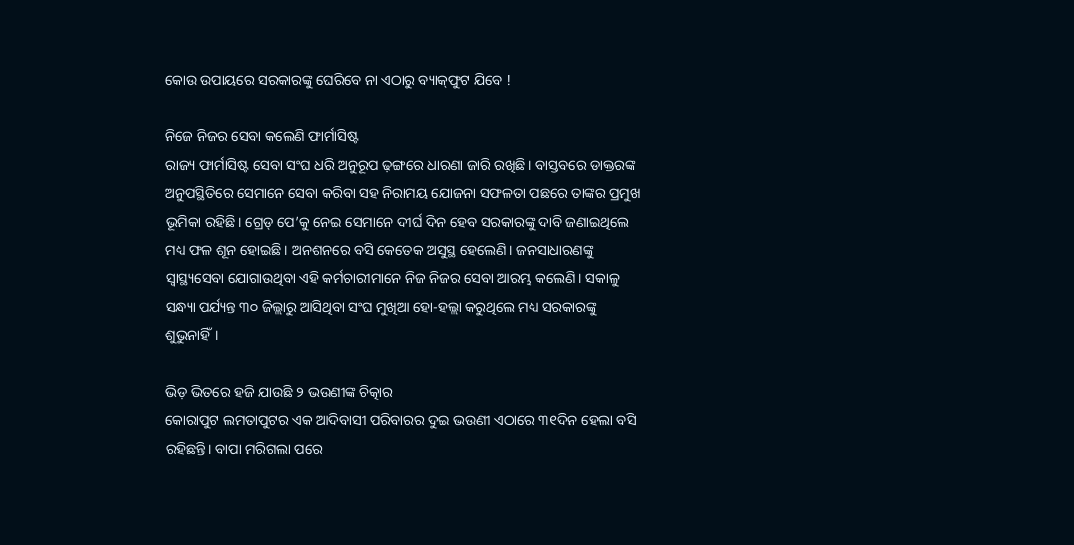କୋଉ ଉପାୟରେ ସରକାରଙ୍କୁ ଘେରିବେ ନା ଏଠାରୁ ବ୍ୟାକ୍‌ଫୁଟ ଯିବେ !

ନିଜେ ନିଜର ସେବା କଲେଣି ଫାର୍ମାସିଷ୍ଟ
ରାଜ୍ୟ ଫାର୍ମାସିଷ୍ଟ ସେବା ସଂଘ ଧରି ଅନୁରୂପ ଢ଼ଙ୍ଗରେ ଧାରଣା ଜାରି ରଖିଛି। ବାସ୍ତବରେ ଡାକ୍ତରଙ୍କ ଅନୁପସ୍ଥିତିରେ ସେମାନେ ସେବା କରିବା ସହ ନିରାମୟ ଯୋଜନା ସଫଳତା ପଛରେ ତାଙ୍କର ପ୍ରମୁଖ ଭୂମିକା ରହିଛି। ଗ୍ରେଡ୍‌ ପେ’କୁ ନେଇ ସେମାନେ ଦୀର୍ଘ ଦିନ ହେବ ସରକାରଙ୍କୁ ଦାବି ଜଣାଇଥିଲେ ମଧ୍ୟ ଫଳ ଶୂନ ହୋଇଛି। ଅନଶନରେ ବସି କେତେକ ଅସୁସ୍ଥ ହେଲେଣି। ଜନସାଧାରଣଙ୍କୁ ସ୍ୱାସ୍ଥ୍ୟସେବା ଯୋଗାଉଥିବା ଏହି କର୍ମଚାରୀମାନେ ନିଜ ନିଜର ସେବା ଆରମ୍ଭ କଲେଣି। ସକାଳୁ ସନ୍ଧ୍ୟା ପର୍ଯ୍ୟନ୍ତ ୩୦ ଜିଲ୍ଲାରୁ ଆସିଥିବା ସଂଘ ମୁଖିଆ ହୋ-ହଲ୍ଲା କରୁଥିଲେ ମଧ୍ୟ ସରକାରଙ୍କୁ ଶୁଭୁନାହିଁ।

ଭିଡ଼ ଭିତରେ ହଜି ଯାଉଛି ୨ ଭଉଣୀଙ୍କ ଚିତ୍କାର
କୋରାପୁଟ ଲମତାପୁଟର ଏକ ଆଦିବାସୀ ପରିବାରର ଦୁଇ ଭଉଣୀ ଏଠାରେ ୩୧ଦିନ ହେଲା ବସି ରହିଛନ୍ତି। ବାପା ମରିଗଲା ପରେ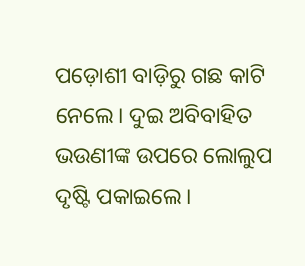ପଡ଼ୋଶୀ ବାଡ଼ିରୁ ଗଛ କାଟି ନେଲେ। ଦୁଇ ଅବିବାହିତ ଭଉଣୀଙ୍କ ଉପରେ ଲୋଲୁପ ଦୃଷ୍ଟି ପକାଇଲେ।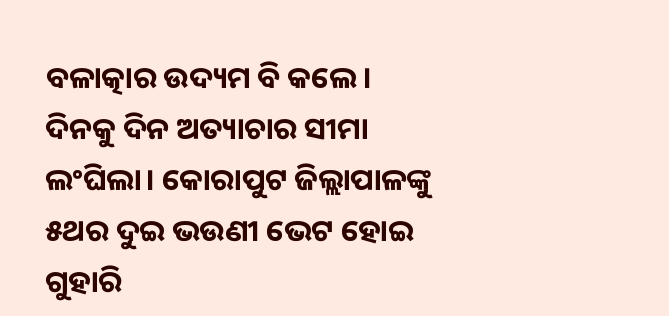ବଳାତ୍କାର ଉଦ୍ୟମ ବି କଲେ। ଦିନକୁ ଦିନ ଅତ୍ୟାଚାର ସୀମା ଲଂଘିଲା। କୋରାପୁଟ ଜିଲ୍ଲାପାଳଙ୍କୁ ୫ଥର ଦୁଇ ଭଉଣୀ ଭେଟ ହୋଇ ଗୁହାରି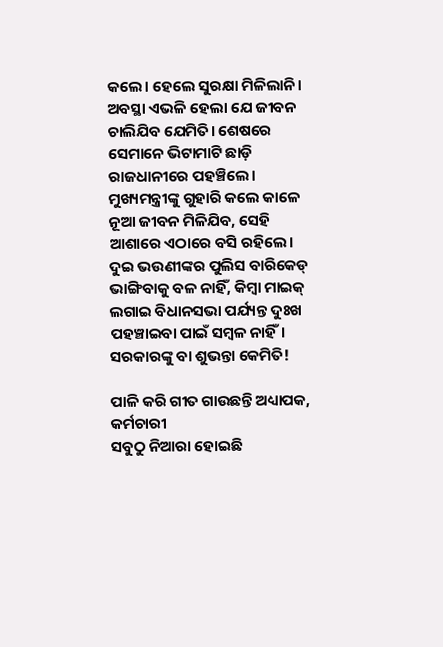କଲେ। ହେଲେ ସୁରକ୍ଷା ମିଳିଲାନି। ଅବସ୍ଥା ଏଭଳି ହେଲା ଯେ ଜୀବନ ଚାଲିଯିବ ଯେମିତି। ଶେଷରେ ସେମାନେ ଭିଟାମାଟି ଛାଡ଼ି ରାଜଧାନୀରେ ପହଞ୍ଚିଲେ। ମୁଖ୍ୟମନ୍ତ୍ରୀଙ୍କୁ ଗୁହାରି କଲେ କାଳେ ନୂଆ ଜୀବନ ମିଳିଯିବ, ସେହି ଆଶାରେ ଏଠାରେ ବସି ରହିଲେ। ଦୁଇ ଭଉଣୀଙ୍କର ପୁଲିସ ବାରିକେଡ୍‌ ଭାଙ୍ଗିବାକୁ ବଳ ନାହିଁ, କିମ୍ବା ମାଇକ୍‌ ଲଗାଇ ବିଧାନସଭା ପର୍ଯ୍ୟନ୍ତ ଦୁଃଖ ପହଞ୍ଚାଇବା ପାଇଁ ସମ୍ବଳ ନାହିଁ। ସରକାରଙ୍କୁ ବା ଶୁଭନ୍ତା କେମିତି!

ପାଳି କରି ଗୀତ ଗାଉଛନ୍ତି ଅଧ୍ୟାପକ, କର୍ମଚାରୀ
ସବୁଠୁ ନିଆରା ହୋଇଛି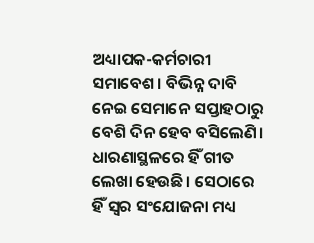ଅଧ୍ୟାପକ-କର୍ମଚାରୀ ସମାବେଶ। ବିଭିନ୍ନ ଦାବି ନେଇ ସେମାନେ ସପ୍ତାହଠାରୁ ବେଶି ଦିନ ହେବ ବସିଲେଣି। ଧାରଣାସ୍ଥଳରେ ହିଁ ଗୀତ ଲେଖା ହେଉଛି। ସେଠାରେ ହିଁ ସ୍ୱର ସଂଯୋଜନା ମଧ୍ୟ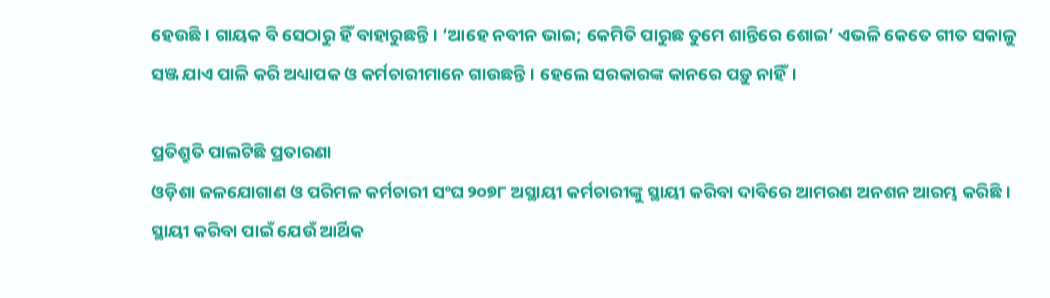ହେଉଛି। ଗାୟକ ବି ସେଠାରୁ ହିଁ ବାହାରୁଛନ୍ତି। ‘ଆହେ ନବୀନ ଭାଇ; କେମିତି ପାରୁଛ ତୁମେ ଶାନ୍ତିରେ ଶୋଇ’ ଏଭଳି କେତେ ଗୀତ ସକାଳୁ ସଞ୍ଜ ଯାଏ ପାଳି କରି ଅଧ୍ୟାପକ ଓ କର୍ମଚାରୀମାନେ ଗାଉଛନ୍ତି। ହେଲେ ସରକାରଙ୍କ କାନରେ ପଡ଼ୁ ନାହିଁ।

ପ୍ରତିଶ୍ରୁତି ପାଲଟିଛି ପ୍ରତାରଣା
ଓଡ଼ିଶା ଜଳଯୋଗାଣ ଓ ପରିମଳ କର୍ମଚାରୀ ସଂଘ ୨୦୭୮ ଅସ୍ଥାୟୀ କର୍ମଚାରୀଙ୍କୁ ସ୍ଥାୟୀ କରିବା ଦାବିରେ ଆମରଣ ଅନଶନ ଆରମ୍ଭ କରିଛି। ସ୍ଥାୟୀ କରିବା ପାଇଁ ଯେଉଁ ଆର୍ଥିକ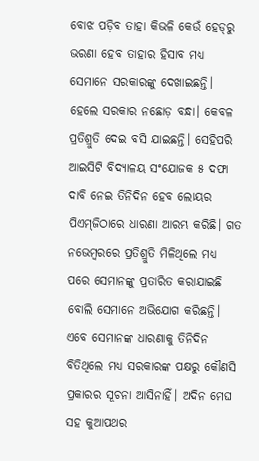ବୋଝ ପଡ଼ିବ ତାହା କିଭଳି କେଉଁ ହେଡ୍‌ରୁ ଭରଣା ହେବ ତାହାର ହିସାବ ମଧ୍ୟ ସେମାନେ ସରକାରଙ୍କୁ ଦେଖାଇଛନ୍ତି। ହେଲେ ସରକାର ନଛୋଡ଼ ବନ୍ଧା। କେବଳ ପ୍ରତିଶ୍ରୁତି ଦେଇ ବସି ଯାଇଛନ୍ତି। ସେହିପରି ଆଇସିଟି ବିଦ୍ୟାଳୟ ସଂଯୋଜକ ୫ ଦଫା ଦାବି ନେଇ ତିନିଦିନ ହେବ ଲୋୟର ପିଏମ୍‌ଜିଠାରେ ଧାରଣା ଆରମ୍ଭ କରିଛି। ଗତ ନଭେମ୍ବରରେ ପ୍ରତିଶ୍ରୁତି ମିଳିଥିଲେ ମଧ୍ୟ ପରେ ସେମାନଙ୍କୁ ପ୍ରତାରିତ କରାଯାଇଛି ବୋଲି ସେମାନେ ଅଭିଯୋଗ କରିଛନ୍ତି। ଏବେ ସେମାନଙ୍କ ଧାରଣାକୁ ତିନିଦିନ ବିତିଥିଲେ ମଧ୍ୟ ସରକାରଙ୍କ ପକ୍ଷରୁ କୌଣସି ପ୍ରକାରର ସୂଚନା ଆସିନାହିଁ। ଅଦିନ ମେଘ ସହ କୁଆପଥର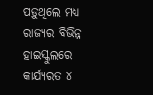ପଡ଼ୁଥିଲେ ମଧ୍ୟ ରାଜ୍ୟର ବିଭିନ୍ନ ହାଇସ୍କୁଲରେ କାର୍ଯ୍ୟରତ ୪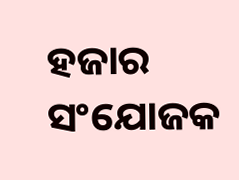ହଜାର ସଂଯୋଜକ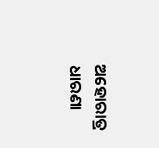ଅହୋରାତ୍ର ଧାରଣା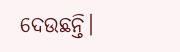ଦେଉଛନ୍ତି।